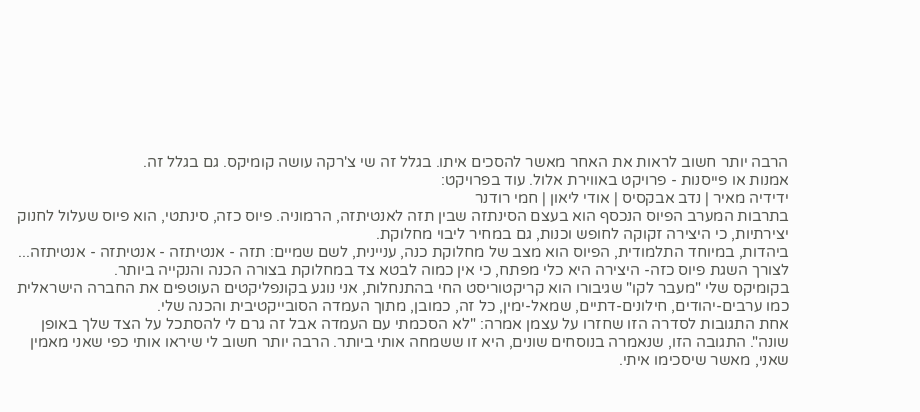הרבה יותר חשוב לראות את האחר מאשר להסכים איתו. בגלל זה שי צ'רקה עושה קומיקס. גם בגלל זה.
אמנות או פייסנות - פרויקט באווירת אלול. עוד בפרויקט:
ידידיה מאיר | נדב אבקסיס | אודי ליאון | חמי רודנר
בתרבות המערב הפיוס הנכסף הוא בעצם הסינתזה שבין תזה לאנטיתזה, הרמוניה. פיוס כזה, סינתטי, הוא פיוס שעלול לחנוק יצירתיות, כי היצירה זקוקה לחופש וכנות, גם במחיר ליבוי מחלוקת.
ביהדות, במיוחד התלמודית, הפיוס הוא מצב של מחלוקת כנה, עניינית, לשם שמיים: תזה - אנטיתזה - אנטיתזה - אנטיתזה... לצורך השגת פיוס כזה- היצירה היא כלי מפתח, כי אין כמוה לבטא צד במחלוקת בצורה הכנה והנקייה ביותר.
בקומיקס שלי "מעבר לקו" שגיבורו הוא קריקטוריסט החי בהתנחלות, אני נוגע בקונפליקטים העוטפים את החברה הישראלית כמו ערבים-יהודים, חילונים-דתיים, שמאל-ימין, כל זה, כמובן, מתוך העמדה הסובייקטיבית והכנה שלי.
אחת התגובות לסדרה הזו שחזרו על עצמן אמרה: "לא הסכמתי עם העמדה אבל זה גרם לי להסתכל על הצד שלך באופן שונה". התגובה הזו, שנאמרה בנוסחים שונים, היא זו ששמחה אותי ביותר. הרבה יותר חשוב לי שיראו אותי כפי שאני מאמין שאני, מאשר שיסכימו איתי.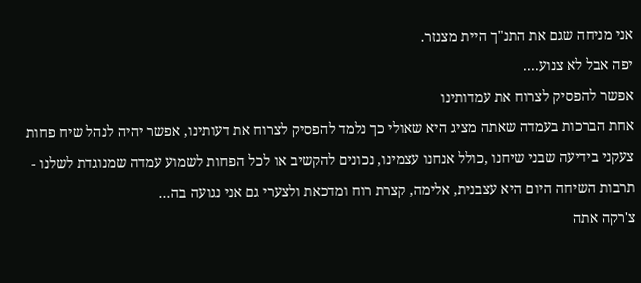אני מניחה שגם את התנ"ך היית מצנזר.
יפה אבל לא צנוע....
אפשר להפסיק לצרוח את עמדותינו
אחת הברכות בעמדה שאתה מציג היא שאולי כך נלמד להפסיק לצרוח את דעותינו, אפשר יהיה לנהל שיח פחות צעקני בידיעה שבני שיחנו ,כולל אנחנו עצמינו, נכונים להקשיב או לכל הפחות לשמוע עמדה שמנוגדת לשלנו - תרבות השיחה היום היא עצבנית, אלימה, קצרת רוח ומדכאת ולצערי גם אני נגועה בה...
צ'רקה אתה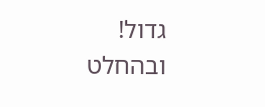גדול!
ובהחלט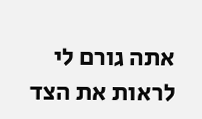אתה גורם לי לראות את הצד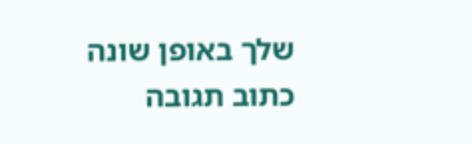שלך באופן שונה
כתוב תגובה